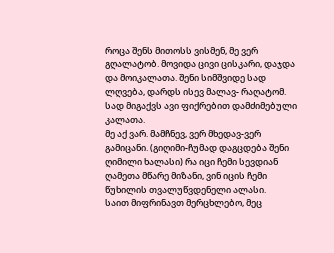როცა შენს მითოსს ვისმენ, მე ვერ გღალატობ. მოვიდა ცივი ცისკარი, დაჯდა და მოიკალათა. შენი სიმშვიდე სად ლღვება, დარდს ისევ მალავ- რაღატომ. სად მიგაქვს ავი ფიქრებით დამძიმებული კალათა.
მე აქ ვარ. მამჩნევ, ვერ მხედავ-ვერ გამიცანი. (გიღიმი-ჩუმად დაგცდება შენი ღიმილი ხალასი) რა იცი ჩემი სევდიან ღამეთა მწარე მიზანი, ვინ იცის ჩემი წუხილის თვალუწვდენელი ალასი.
საით მიფრინავთ მერცხლებო, მეც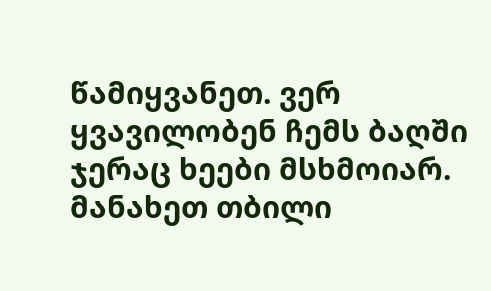წამიყვანეთ. ვერ ყვავილობენ ჩემს ბაღში ჯერაც ხეები მსხმოიარ. მანახეთ თბილი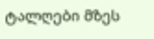ტალღები მზეს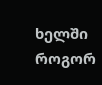ხელში როგორ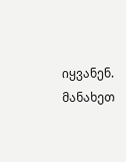იყვანენ. მანახეთ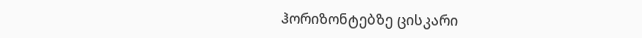ჰორიზონტებზე ცისკარი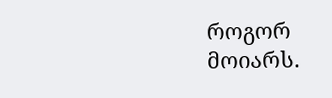როგორ მოიარს.